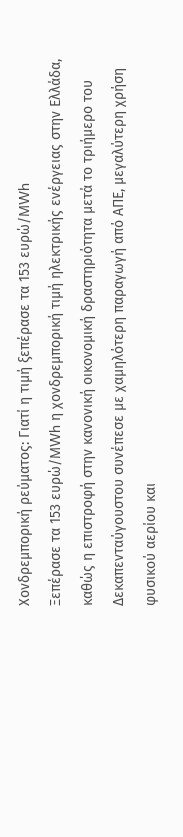Χονδρεμπορική ρεύματος: Γιατί η τιμή ξεπέρασε τα 153 ευρώ/MWh
Ξεπέρασε τα 153 ευρώ/MWh η χονδρεμπορική τιμή ηλεκτρικής ενέργειας στην Ελλάδα, καθώς η επιστροφή στην κανονική οικονομική δραστηριότητα μετά το τριήμερο του Δεκαπενταύγουστου συνέπεσε με χαμηλότερη παραγωγή από ΑΠΕ, μεγαλύτερη χρήση φυσικού αερίου και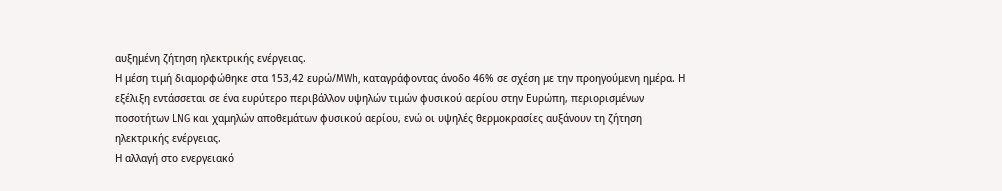αυξημένη ζήτηση ηλεκτρικής ενέργειας.
Η μέση τιμή διαμορφώθηκε στα 153,42 ευρώ/MWh, καταγράφοντας άνοδο 46% σε σχέση με την προηγούμενη ημέρα. Η εξέλιξη εντάσσεται σε ένα ευρύτερο περιβάλλον υψηλών τιμών φυσικού αερίου στην Ευρώπη, περιορισμένων ποσοτήτων LNG και χαμηλών αποθεμάτων φυσικού αερίου, ενώ οι υψηλές θερμοκρασίες αυξάνουν τη ζήτηση ηλεκτρικής ενέργειας.
Η αλλαγή στο ενεργειακό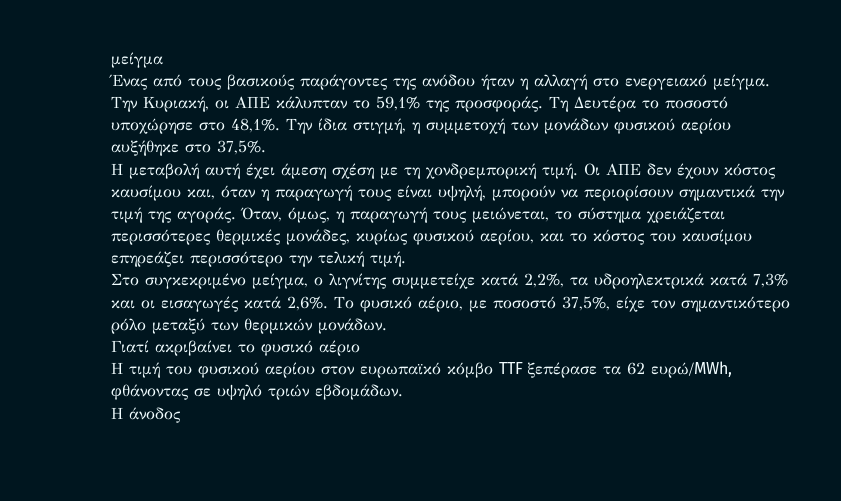μείγμα
Ένας από τους βασικούς παράγοντες της ανόδου ήταν η αλλαγή στο ενεργειακό μείγμα.
Την Κυριακή, οι ΑΠΕ κάλυπταν το 59,1% της προσφοράς. Τη Δευτέρα το ποσοστό υποχώρησε στο 48,1%. Την ίδια στιγμή, η συμμετοχή των μονάδων φυσικού αερίου αυξήθηκε στο 37,5%.
Η μεταβολή αυτή έχει άμεση σχέση με τη χονδρεμπορική τιμή. Οι ΑΠΕ δεν έχουν κόστος καυσίμου και, όταν η παραγωγή τους είναι υψηλή, μπορούν να περιορίσουν σημαντικά την τιμή της αγοράς. Όταν, όμως, η παραγωγή τους μειώνεται, το σύστημα χρειάζεται περισσότερες θερμικές μονάδες, κυρίως φυσικού αερίου, και το κόστος του καυσίμου επηρεάζει περισσότερο την τελική τιμή.
Στο συγκεκριμένο μείγμα, ο λιγνίτης συμμετείχε κατά 2,2%, τα υδροηλεκτρικά κατά 7,3% και οι εισαγωγές κατά 2,6%. Το φυσικό αέριο, με ποσοστό 37,5%, είχε τον σημαντικότερο ρόλο μεταξύ των θερμικών μονάδων.
Γιατί ακριβαίνει το φυσικό αέριο
Η τιμή του φυσικού αερίου στον ευρωπαϊκό κόμβο TTF ξεπέρασε τα 62 ευρώ/MWh, φθάνοντας σε υψηλό τριών εβδομάδων.
Η άνοδος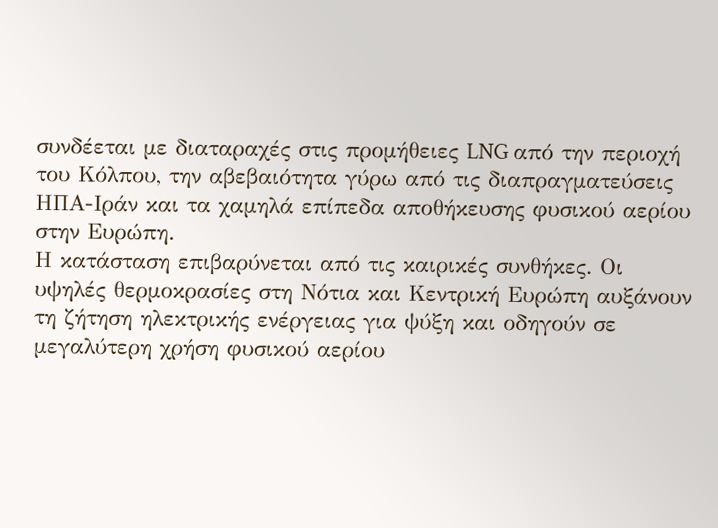συνδέεται με διαταραχές στις προμήθειες LNG από την περιοχή του Κόλπου, την αβεβαιότητα γύρω από τις διαπραγματεύσεις ΗΠΑ-Ιράν και τα χαμηλά επίπεδα αποθήκευσης φυσικού αερίου στην Ευρώπη.
Η κατάσταση επιβαρύνεται από τις καιρικές συνθήκες. Οι υψηλές θερμοκρασίες στη Νότια και Κεντρική Ευρώπη αυξάνουν τη ζήτηση ηλεκτρικής ενέργειας για ψύξη και οδηγούν σε μεγαλύτερη χρήση φυσικού αερίου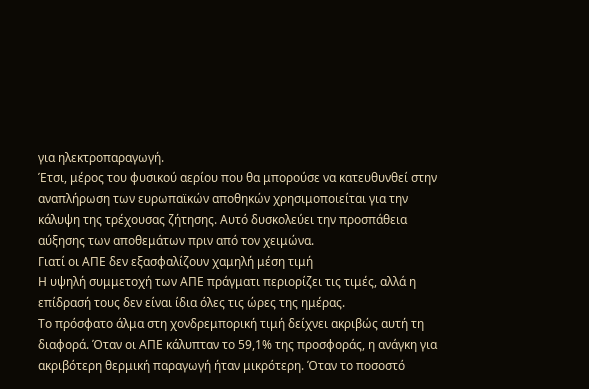για ηλεκτροπαραγωγή.
Έτσι, μέρος του φυσικού αερίου που θα μπορούσε να κατευθυνθεί στην αναπλήρωση των ευρωπαϊκών αποθηκών χρησιμοποιείται για την κάλυψη της τρέχουσας ζήτησης. Αυτό δυσκολεύει την προσπάθεια αύξησης των αποθεμάτων πριν από τον χειμώνα.
Γιατί οι ΑΠΕ δεν εξασφαλίζουν χαμηλή μέση τιμή
Η υψηλή συμμετοχή των ΑΠΕ πράγματι περιορίζει τις τιμές, αλλά η επίδρασή τους δεν είναι ίδια όλες τις ώρες της ημέρας.
Το πρόσφατο άλμα στη χονδρεμπορική τιμή δείχνει ακριβώς αυτή τη διαφορά. Όταν οι ΑΠΕ κάλυπταν το 59,1% της προσφοράς, η ανάγκη για ακριβότερη θερμική παραγωγή ήταν μικρότερη. Όταν το ποσοστό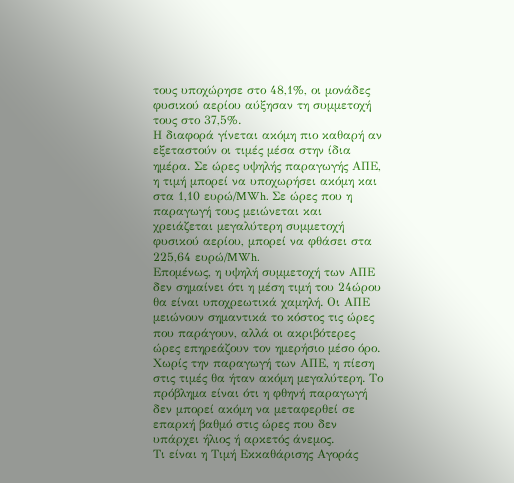τους υποχώρησε στο 48,1%, οι μονάδες φυσικού αερίου αύξησαν τη συμμετοχή τους στο 37,5%.
Η διαφορά γίνεται ακόμη πιο καθαρή αν εξεταστούν οι τιμές μέσα στην ίδια ημέρα. Σε ώρες υψηλής παραγωγής ΑΠΕ, η τιμή μπορεί να υποχωρήσει ακόμη και στα 1,10 ευρώ/MWh. Σε ώρες που η παραγωγή τους μειώνεται και χρειάζεται μεγαλύτερη συμμετοχή φυσικού αερίου, μπορεί να φθάσει στα 225,64 ευρώ/MWh.
Επομένως, η υψηλή συμμετοχή των ΑΠΕ δεν σημαίνει ότι η μέση τιμή του 24ώρου θα είναι υποχρεωτικά χαμηλή. Οι ΑΠΕ μειώνουν σημαντικά το κόστος τις ώρες που παράγουν, αλλά οι ακριβότερες ώρες επηρεάζουν τον ημερήσιο μέσο όρο.
Χωρίς την παραγωγή των ΑΠΕ, η πίεση στις τιμές θα ήταν ακόμη μεγαλύτερη. Το πρόβλημα είναι ότι η φθηνή παραγωγή δεν μπορεί ακόμη να μεταφερθεί σε επαρκή βαθμό στις ώρες που δεν υπάρχει ήλιος ή αρκετός άνεμος.
Τι είναι η Τιμή Εκκαθάρισης Αγοράς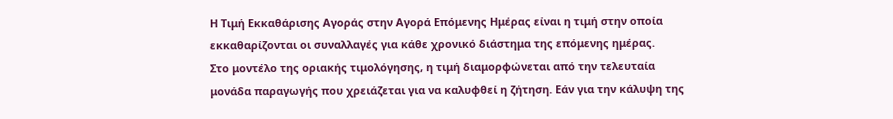Η Τιμή Εκκαθάρισης Αγοράς στην Αγορά Επόμενης Ημέρας είναι η τιμή στην οποία εκκαθαρίζονται οι συναλλαγές για κάθε χρονικό διάστημα της επόμενης ημέρας.
Στο μοντέλο της οριακής τιμολόγησης, η τιμή διαμορφώνεται από την τελευταία μονάδα παραγωγής που χρειάζεται για να καλυφθεί η ζήτηση. Εάν για την κάλυψη της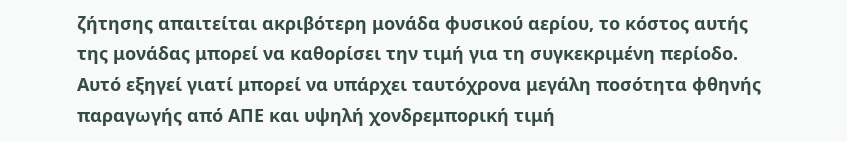ζήτησης απαιτείται ακριβότερη μονάδα φυσικού αερίου, το κόστος αυτής της μονάδας μπορεί να καθορίσει την τιμή για τη συγκεκριμένη περίοδο.
Αυτό εξηγεί γιατί μπορεί να υπάρχει ταυτόχρονα μεγάλη ποσότητα φθηνής παραγωγής από ΑΠΕ και υψηλή χονδρεμπορική τιμή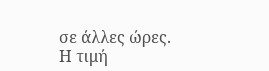σε άλλες ώρες.
Η τιμή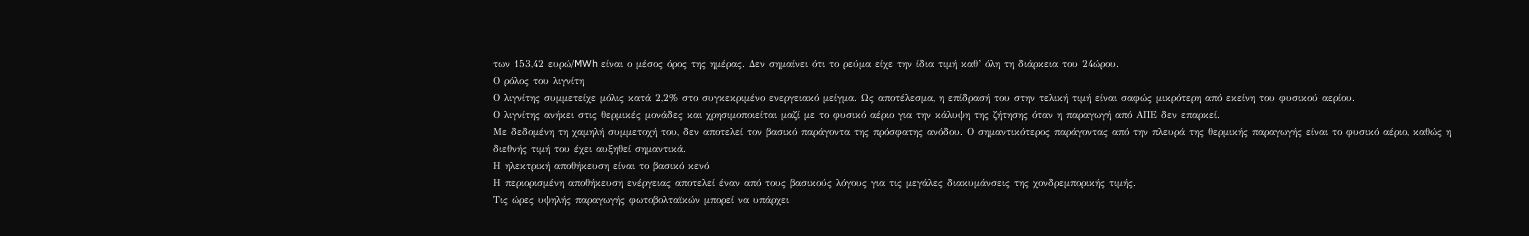των 153,42 ευρώ/MWh είναι ο μέσος όρος της ημέρας. Δεν σημαίνει ότι το ρεύμα είχε την ίδια τιμή καθ’ όλη τη διάρκεια του 24ώρου.
Ο ρόλος του λιγνίτη
Ο λιγνίτης συμμετείχε μόλις κατά 2,2% στο συγκεκριμένο ενεργειακό μείγμα. Ως αποτέλεσμα, η επίδρασή του στην τελική τιμή είναι σαφώς μικρότερη από εκείνη του φυσικού αερίου.
Ο λιγνίτης ανήκει στις θερμικές μονάδες και χρησιμοποιείται μαζί με το φυσικό αέριο για την κάλυψη της ζήτησης όταν η παραγωγή από ΑΠΕ δεν επαρκεί.
Με δεδομένη τη χαμηλή συμμετοχή του, δεν αποτελεί τον βασικό παράγοντα της πρόσφατης ανόδου. Ο σημαντικότερος παράγοντας από την πλευρά της θερμικής παραγωγής είναι το φυσικό αέριο, καθώς η διεθνής τιμή του έχει αυξηθεί σημαντικά.
Η ηλεκτρική αποθήκευση είναι το βασικό κενό
Η περιορισμένη αποθήκευση ενέργειας αποτελεί έναν από τους βασικούς λόγους για τις μεγάλες διακυμάνσεις της χονδρεμπορικής τιμής.
Τις ώρες υψηλής παραγωγής φωτοβολταϊκών μπορεί να υπάρχει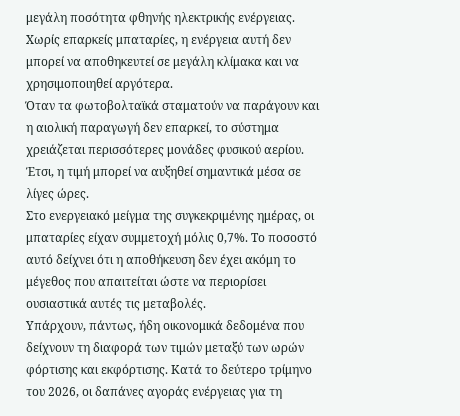μεγάλη ποσότητα φθηνής ηλεκτρικής ενέργειας. Χωρίς επαρκείς μπαταρίες, η ενέργεια αυτή δεν μπορεί να αποθηκευτεί σε μεγάλη κλίμακα και να χρησιμοποιηθεί αργότερα.
Όταν τα φωτοβολταϊκά σταματούν να παράγουν και η αιολική παραγωγή δεν επαρκεί, το σύστημα χρειάζεται περισσότερες μονάδες φυσικού αερίου. Έτσι, η τιμή μπορεί να αυξηθεί σημαντικά μέσα σε λίγες ώρες.
Στο ενεργειακό μείγμα της συγκεκριμένης ημέρας, οι μπαταρίες είχαν συμμετοχή μόλις 0,7%. Το ποσοστό αυτό δείχνει ότι η αποθήκευση δεν έχει ακόμη το μέγεθος που απαιτείται ώστε να περιορίσει ουσιαστικά αυτές τις μεταβολές.
Υπάρχουν, πάντως, ήδη οικονομικά δεδομένα που δείχνουν τη διαφορά των τιμών μεταξύ των ωρών φόρτισης και εκφόρτισης. Κατά το δεύτερο τρίμηνο του 2026, οι δαπάνες αγοράς ενέργειας για τη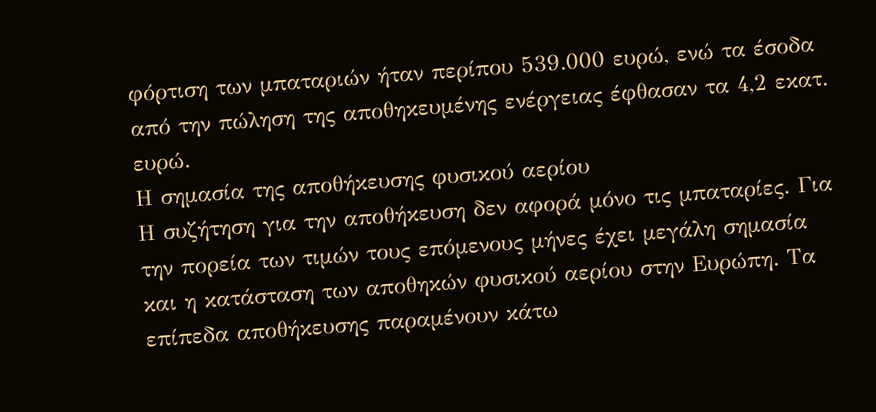φόρτιση των μπαταριών ήταν περίπου 539.000 ευρώ, ενώ τα έσοδα από την πώληση της αποθηκευμένης ενέργειας έφθασαν τα 4,2 εκατ. ευρώ.
Η σημασία της αποθήκευσης φυσικού αερίου
Η συζήτηση για την αποθήκευση δεν αφορά μόνο τις μπαταρίες. Για την πορεία των τιμών τους επόμενους μήνες έχει μεγάλη σημασία και η κατάσταση των αποθηκών φυσικού αερίου στην Ευρώπη. Τα επίπεδα αποθήκευσης παραμένουν κάτω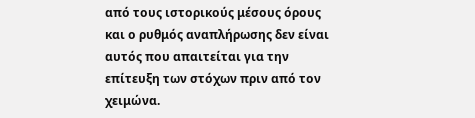από τους ιστορικούς μέσους όρους και ο ρυθμός αναπλήρωσης δεν είναι αυτός που απαιτείται για την επίτευξη των στόχων πριν από τον χειμώνα.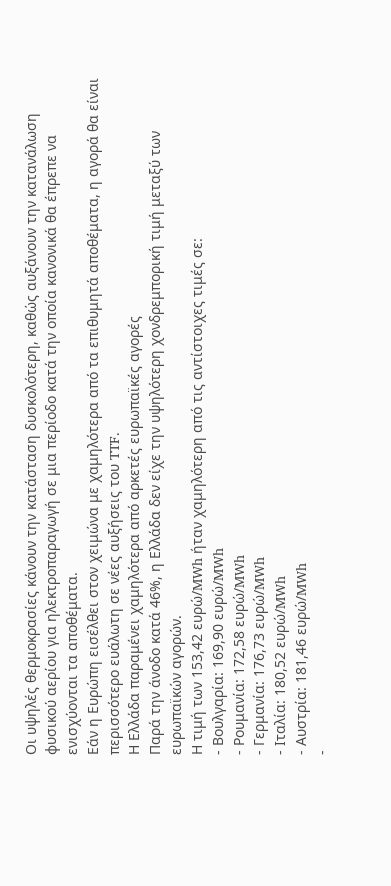Οι υψηλές θερμοκρασίες κάνουν την κατάσταση δυσκολότερη, καθώς αυξάνουν την κατανάλωση φυσικού αερίου για ηλεκτροπαραγωγή σε μια περίοδο κατά την οποία κανονικά θα έπρεπε να ενισχύονται τα αποθέματα.
Εάν η Ευρώπη εισέλθει στον χειμώνα με χαμηλότερα από τα επιθυμητά αποθέματα, η αγορά θα είναι περισσότερο ευάλωτη σε νέες αυξήσεις του TTF.
Η Ελλάδα παραμένει χαμηλότερα από αρκετές ευρωπαϊκές αγορές
Παρά την άνοδο κατά 46%, η Ελλάδα δεν είχε την υψηλότερη χονδρεμπορική τιμή μεταξύ των ευρωπαϊκών αγορών.
Η τιμή των 153,42 ευρώ/MWh ήταν χαμηλότερη από τις αντίστοιχες τιμές σε:
- Βουλγαρία: 169,90 ευρώ/MWh
- Ρουμανία: 172,58 ευρώ/MWh
- Γερμανία: 176,73 ευρώ/MWh
- Ιταλία: 180,52 ευρώ/MWh
- Αυστρία: 181,46 ευρώ/MWh
-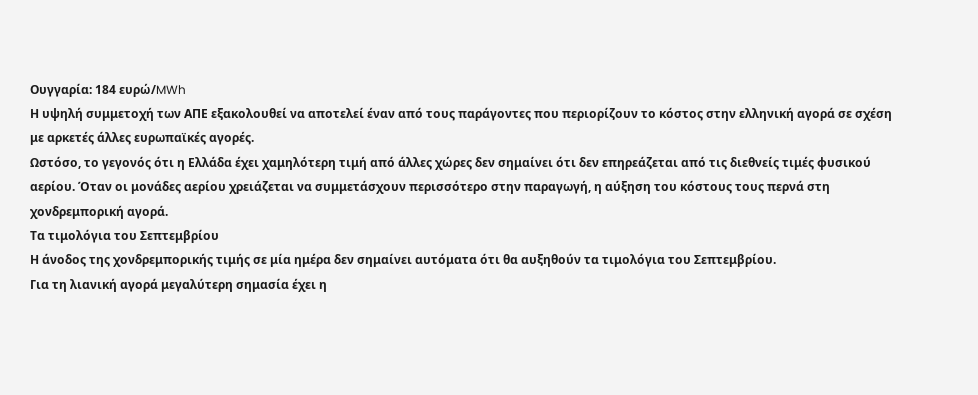Ουγγαρία: 184 ευρώ/MWh
Η υψηλή συμμετοχή των ΑΠΕ εξακολουθεί να αποτελεί έναν από τους παράγοντες που περιορίζουν το κόστος στην ελληνική αγορά σε σχέση με αρκετές άλλες ευρωπαϊκές αγορές.
Ωστόσο, το γεγονός ότι η Ελλάδα έχει χαμηλότερη τιμή από άλλες χώρες δεν σημαίνει ότι δεν επηρεάζεται από τις διεθνείς τιμές φυσικού αερίου. Όταν οι μονάδες αερίου χρειάζεται να συμμετάσχουν περισσότερο στην παραγωγή, η αύξηση του κόστους τους περνά στη χονδρεμπορική αγορά.
Τα τιμολόγια του Σεπτεμβρίου
Η άνοδος της χονδρεμπορικής τιμής σε μία ημέρα δεν σημαίνει αυτόματα ότι θα αυξηθούν τα τιμολόγια του Σεπτεμβρίου.
Για τη λιανική αγορά μεγαλύτερη σημασία έχει η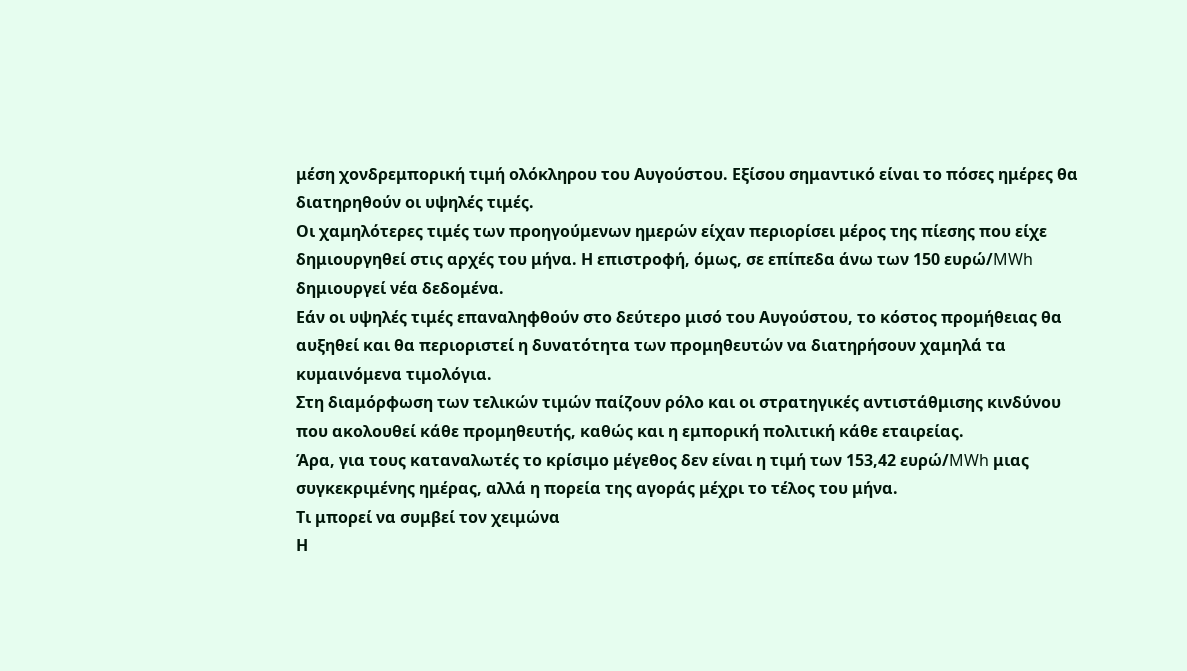μέση χονδρεμπορική τιμή ολόκληρου του Αυγούστου. Εξίσου σημαντικό είναι το πόσες ημέρες θα διατηρηθούν οι υψηλές τιμές.
Οι χαμηλότερες τιμές των προηγούμενων ημερών είχαν περιορίσει μέρος της πίεσης που είχε δημιουργηθεί στις αρχές του μήνα. Η επιστροφή, όμως, σε επίπεδα άνω των 150 ευρώ/MWh δημιουργεί νέα δεδομένα.
Εάν οι υψηλές τιμές επαναληφθούν στο δεύτερο μισό του Αυγούστου, το κόστος προμήθειας θα αυξηθεί και θα περιοριστεί η δυνατότητα των προμηθευτών να διατηρήσουν χαμηλά τα κυμαινόμενα τιμολόγια.
Στη διαμόρφωση των τελικών τιμών παίζουν ρόλο και οι στρατηγικές αντιστάθμισης κινδύνου που ακολουθεί κάθε προμηθευτής, καθώς και η εμπορική πολιτική κάθε εταιρείας.
Άρα, για τους καταναλωτές το κρίσιμο μέγεθος δεν είναι η τιμή των 153,42 ευρώ/MWh μιας συγκεκριμένης ημέρας, αλλά η πορεία της αγοράς μέχρι το τέλος του μήνα.
Τι μπορεί να συμβεί τον χειμώνα
Η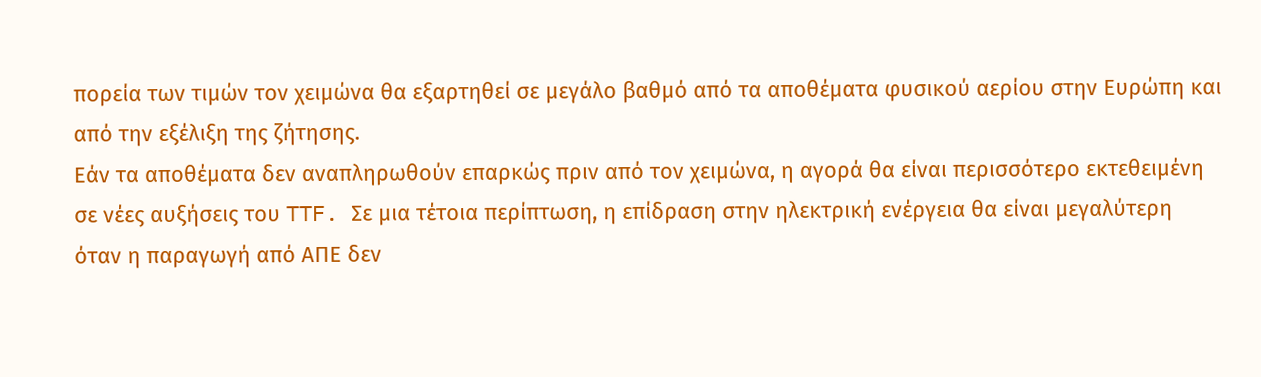πορεία των τιμών τον χειμώνα θα εξαρτηθεί σε μεγάλο βαθμό από τα αποθέματα φυσικού αερίου στην Ευρώπη και από την εξέλιξη της ζήτησης.
Εάν τα αποθέματα δεν αναπληρωθούν επαρκώς πριν από τον χειμώνα, η αγορά θα είναι περισσότερο εκτεθειμένη σε νέες αυξήσεις του TTF. Σε μια τέτοια περίπτωση, η επίδραση στην ηλεκτρική ενέργεια θα είναι μεγαλύτερη όταν η παραγωγή από ΑΠΕ δεν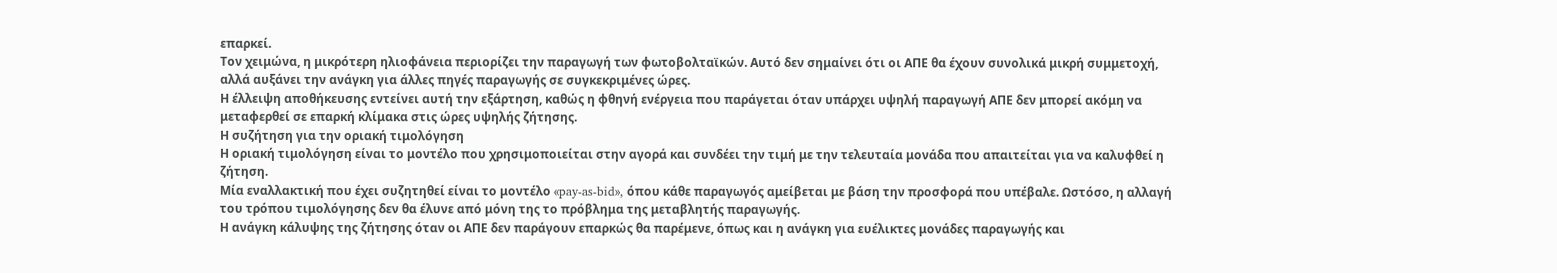επαρκεί.
Τον χειμώνα, η μικρότερη ηλιοφάνεια περιορίζει την παραγωγή των φωτοβολταϊκών. Αυτό δεν σημαίνει ότι οι ΑΠΕ θα έχουν συνολικά μικρή συμμετοχή, αλλά αυξάνει την ανάγκη για άλλες πηγές παραγωγής σε συγκεκριμένες ώρες.
Η έλλειψη αποθήκευσης εντείνει αυτή την εξάρτηση, καθώς η φθηνή ενέργεια που παράγεται όταν υπάρχει υψηλή παραγωγή ΑΠΕ δεν μπορεί ακόμη να μεταφερθεί σε επαρκή κλίμακα στις ώρες υψηλής ζήτησης.
Η συζήτηση για την οριακή τιμολόγηση
Η οριακή τιμολόγηση είναι το μοντέλο που χρησιμοποιείται στην αγορά και συνδέει την τιμή με την τελευταία μονάδα που απαιτείται για να καλυφθεί η ζήτηση.
Μία εναλλακτική που έχει συζητηθεί είναι το μοντέλο «pay-as-bid», όπου κάθε παραγωγός αμείβεται με βάση την προσφορά που υπέβαλε. Ωστόσο, η αλλαγή του τρόπου τιμολόγησης δεν θα έλυνε από μόνη της το πρόβλημα της μεταβλητής παραγωγής.
Η ανάγκη κάλυψης της ζήτησης όταν οι ΑΠΕ δεν παράγουν επαρκώς θα παρέμενε, όπως και η ανάγκη για ευέλικτες μονάδες παραγωγής και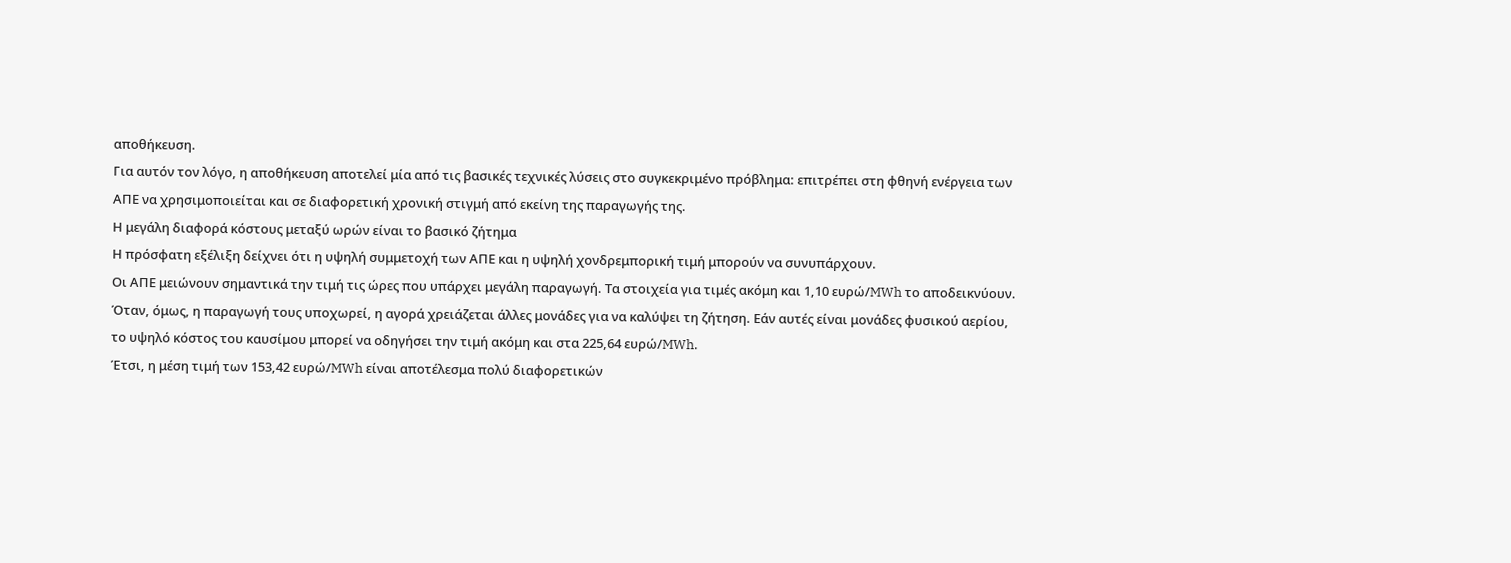αποθήκευση.
Για αυτόν τον λόγο, η αποθήκευση αποτελεί μία από τις βασικές τεχνικές λύσεις στο συγκεκριμένο πρόβλημα: επιτρέπει στη φθηνή ενέργεια των ΑΠΕ να χρησιμοποιείται και σε διαφορετική χρονική στιγμή από εκείνη της παραγωγής της.
Η μεγάλη διαφορά κόστους μεταξύ ωρών είναι το βασικό ζήτημα
Η πρόσφατη εξέλιξη δείχνει ότι η υψηλή συμμετοχή των ΑΠΕ και η υψηλή χονδρεμπορική τιμή μπορούν να συνυπάρχουν.
Οι ΑΠΕ μειώνουν σημαντικά την τιμή τις ώρες που υπάρχει μεγάλη παραγωγή. Τα στοιχεία για τιμές ακόμη και 1,10 ευρώ/MWh το αποδεικνύουν. Όταν, όμως, η παραγωγή τους υποχωρεί, η αγορά χρειάζεται άλλες μονάδες για να καλύψει τη ζήτηση. Εάν αυτές είναι μονάδες φυσικού αερίου, το υψηλό κόστος του καυσίμου μπορεί να οδηγήσει την τιμή ακόμη και στα 225,64 ευρώ/MWh.
Έτσι, η μέση τιμή των 153,42 ευρώ/MWh είναι αποτέλεσμα πολύ διαφορετικών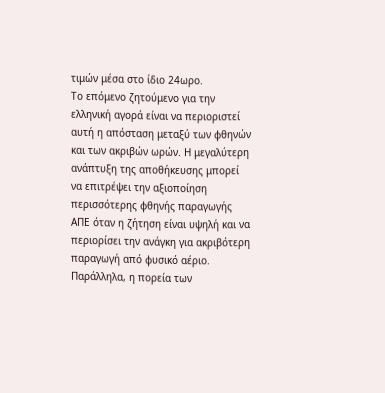τιμών μέσα στο ίδιο 24ωρο.
Το επόμενο ζητούμενο για την ελληνική αγορά είναι να περιοριστεί αυτή η απόσταση μεταξύ των φθηνών και των ακριβών ωρών. Η μεγαλύτερη ανάπτυξη της αποθήκευσης μπορεί να επιτρέψει την αξιοποίηση περισσότερης φθηνής παραγωγής ΑΠΕ όταν η ζήτηση είναι υψηλή και να περιορίσει την ανάγκη για ακριβότερη παραγωγή από φυσικό αέριο.
Παράλληλα, η πορεία των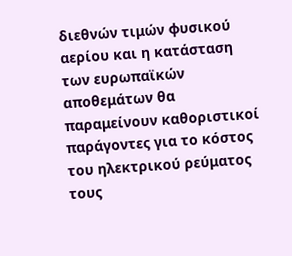διεθνών τιμών φυσικού αερίου και η κατάσταση των ευρωπαϊκών αποθεμάτων θα παραμείνουν καθοριστικοί παράγοντες για το κόστος του ηλεκτρικού ρεύματος τους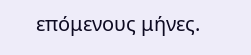επόμενους μήνες.